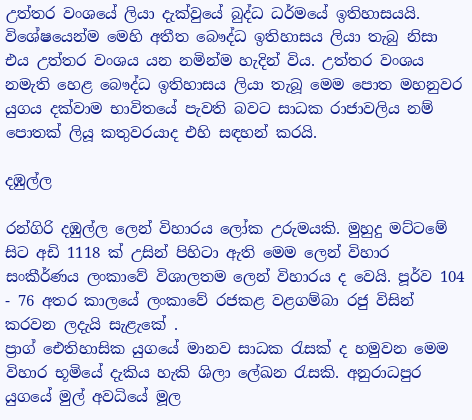උත්තර වංශයේ ලියා දැක්වුයේ බුද්ධ ධර්මයේ ඉතිහාසයයි. විශේෂයෙන්ම මෙහි අතීත බෞද්ධ ඉතිහාසය ලියා තැබු නිසා එය උත්තර වංශය යන නමින්ම හැදින් විය. උත්තර වංශය නමැති හෙළ බෞද්ධ ඉතිහාසය ලියා තැබූ මෙම පොත මහනුවර යුගය දක්වාම භාවිතයේ පැවති බවට සාධක රාජාවලිය නම් පොතක් ලියූ කතුවරයාද එහි සඳහන් කරයි.

දඹුල්ල

රන්ගිරි දඹුල්ල ලෙන් විහාරය ලෝක උරුමයකි. මුහුදු මට්ටමේ සිට අඩි 1118 ක් උසින් පිහිටා ඇති මෙම ලෙන් විහාර සංකීර්ණය ලංකාවේ විශාලතම ලෙන් විහාරය ද වෙයි. පූර්ව 104 - 76 අතර කාලයේ ලංකාවේ රජකළ වළගම්බා රජු විසින් කරවන ලදැයි සැළැකේ .
ප්‍රාග් ඓතිහාසික යුගයේ මානව සාධක රැසක් ද හමුවන මෙම විහාර භූමියේ දැකිය හැකි ශිලා ලේඛන රැසකි. අනුරාධපුර යුගයේ මුල් අවධියේ මූල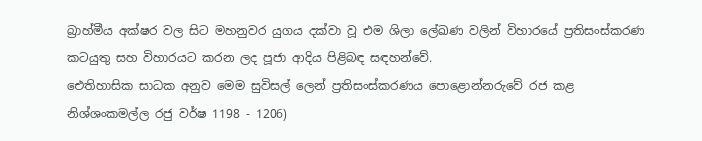බ්‍රාහ්මීය අක්ෂර වල සිට මහනුවර යුගය දක්වා වූ එම ශිලා ලේඛණ වලින් විහාරයේ ප්‍රතිසංස්කරණ කටයුතු සහ විහාරයට කරන ලද පූජා ආදිය පිළිබඳ සඳහන්වේ.
ඓතිහාසික සාධක අනුව මෙම සුවිසල් ලෙන් ප්‍රතිසංස්කරණය පොළොන්නරුවේ රජ කළ නිශ්ශංකමල්ල රජු වර්ෂ 1198 - 1206)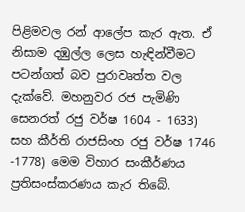පිළිමවල රන් ආලේප කැර ඇත. ඒ නිසාම දඹුල්ල ලෙස හැඳින්වීමට පටන්ගත් බව පුරාවෘත්ත වල දැක්වේ. මහනුවර රජ පැමිණි සෙනරත් රජු වර්ෂ 1604 - 1633)  සහ කීර්ති රාජසිංහ රජු වර්ෂ 1746 -1778) මෙම විහාර සංකීර්ණය ප්‍රතිසංස්කරණය කැර තිබේ.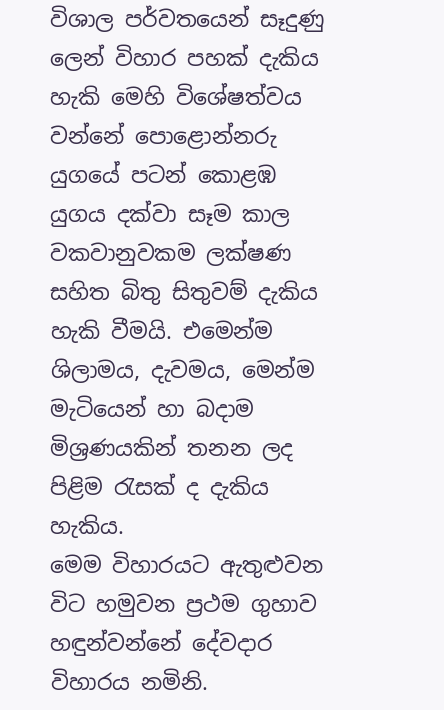විශාල පර්වතයෙන් සෑදුණු ලෙන් විහාර පහක් දැකිය හැකි මෙහි විශේෂත්වය වන්නේ පොළොන්නරු යුගයේ පටන් කොළඹ යුගය දක්වා සෑම කාල වකවානුවකම ලක්ෂණ සහිත බිතු සිතුවම් දැකිය හැකි වීමයි. එමෙන්ම ශිලාමය, දැවමය, මෙන්ම මැටියෙන් හා බදාම මිශ්‍රණයකින් තනන ලද පිළිම රැසක් ද දැකිය හැකිය.
මෙම විහාරයට ඇතුළුවන විට හමුවන ප්‍රථම ගුහාව හඳුන්වන්නේ දේවදාර විහාරය නමිනි.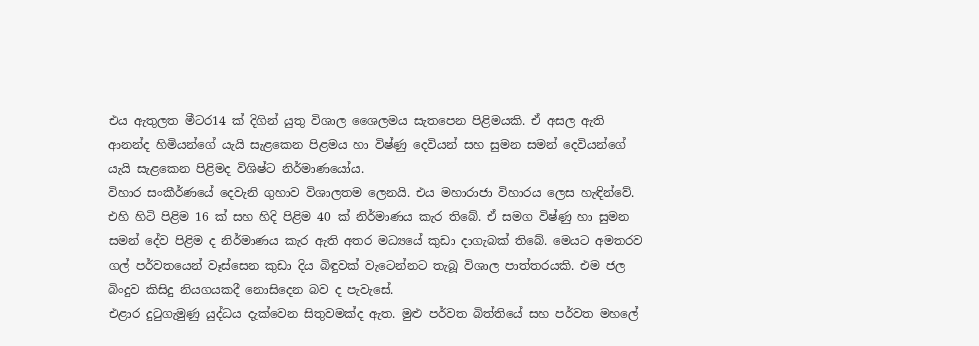එය ඇතුලත මීටර14 ක් දිගින් යුතු විශාල ශෛලමය සැතපෙන පිළිමයකි. ඒ අසල ඇති ආනන්ද හිමියන්ගේ යැයි සැළකෙන පිළමය හා විෂ්ණු දෙවියන් සහ සුමන සමන් දෙවියන්ගේ යැයි සැළකෙන පිළිමද විශිෂ්ට නිර්මාණයෝය.
විහාර සංකීර්ණයේ දෙවැනි ගුහාව විශාලතම ලෙනයි. එය මහාරාජා විහාරය ලෙස හැඳින්වේ. එහි හිටි පිළිම 16 ක් සහ හිදි පිළිම 40 ක් නිර්මාණය කැර තිබේ. ඒ සමග විෂ්ණු හා සුමන සමන් දේව පිළිම ද නිර්මාණය කැර ඇති අතර මධ්‍යයේ කුඩා දාගැබක් තිබේ. මෙයට අමතරව ගල් පර්වතයෙන් වෑස්සෙන කුඩා දිය බිඳුවක් වැටෙන්නට තැබූ විශාල පාත්තරයකි. එම ජල බිංදුව කිසිදු නියගයකදී නොසිදෙන බව ද පැවැසේ.
එළාර දුටුගැමුණු යුද්ධය දැක්වෙන සිතුවමක්ද ඇත. මුළු පර්වත බිත්තියේ සහ පර්වත මහලේ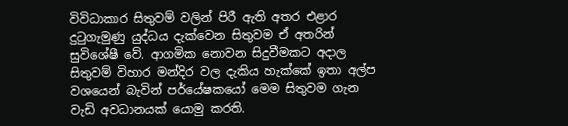විවිධාකාර සිතුවම් වලින් පිරී ඇති අතර එළාර දුටුගැමුණු යුද්ධය දැක්වෙන සිතුවම ඒ අතරින් සුවිශේෂී වේ. ආගමික නොවන සිදුවීමකට අදාල සිතුවම් විහාර මන්දිර වල දැකිය හැක්කේ ඉතා අල්ප වශයෙන් බැවින් පර්යේෂකයෝ මෙම සිතුවම ගැන වැඩි අවධානයක් යොමු කරති.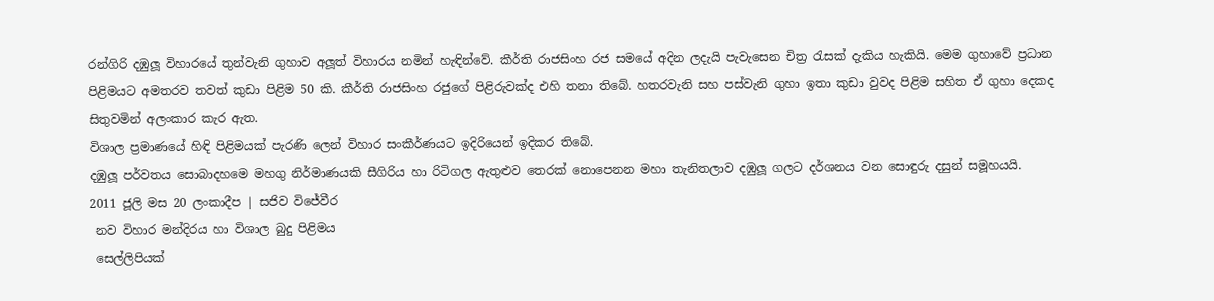රන්ගිරි දඹුලූ විහාරයේ තුන්වැනි ගුහාව අලූත් විහාරය නමින් හැඳින්වේ. කීර්ති රාජසිංහ රජ සමයේ අදින ලදැයි පැවැසෙන චිත්‍ර රැසක් දැකිය හැකියි. මෙම ගුහාවේ ප්‍රධාන පිළිමයට අමතරව තවත් කුඩා පිළිම 50 කි. කීර්ති රාජසිංහ රජුගේ පිළිරුවක්ද එහි තනා තිබේ. හතරවැනි සහ පස්වැනි ගුහා ඉතා කුඩා වුවද පිළිම සහිත ඒ ගුහා දෙකද සිතුවමින් අලංකාර කැර ඇත.
විශාල ප්‍රමාණයේ හිඳි පිළිමයක් පැරණි ලෙන් විහාර සංකීර්ණයට ඉදිරියෙන් ඉදිකර තිබේ.
දඹුලූ පර්වතය සොබාදහමෙ මහගු නිර්මාණයකි සීගිරිය හා රිටිගල ඇතුළුව තෙරක් නොපෙනන මහා තැනිතලාව දඹුලූ ගලට දර්ශනය වන සොඳුරු දසුන් සමූහයයි.
2011 ජූලි මස 20 ලංකාදීප | සජිව විජේවීර
 නව විහාර මන්දිරය හා විශාල බුදු පිළිමය
 සෙල්ලිපියක්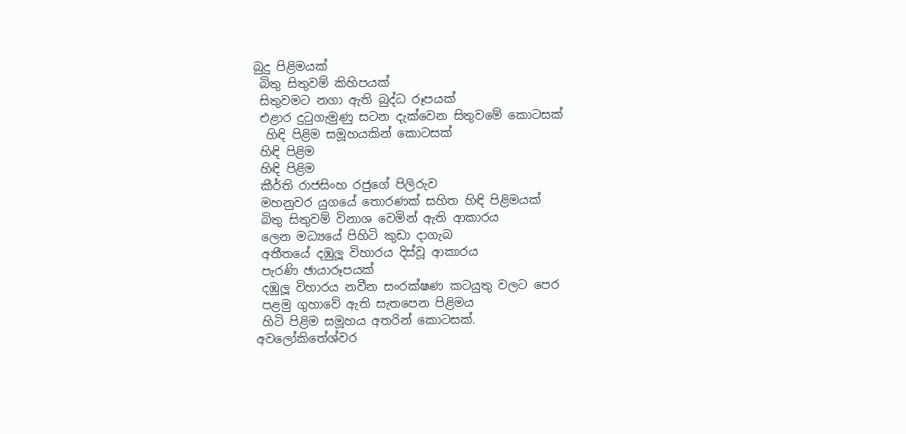බුදු පිළිමයක්
 බිතු සිතුවම් කිහිපයක්
 සිතුවමට නගා ඇති බුද්ධ රූපයක්
 එළාර දුටුගැමුණු සටන දැක්වෙන සිතුවමේ කොටසක්
  හිඳි පිළිම සමූහයකින් කොටසක්
 හිඳි පිළිම
 හිඳි පිළිම
 කීර්ති රාජසිංහ රජුගේ පිලිරුව
 මහනුවර යුගයේ තොරණක් සහිත හිඳි පිළිමයක්
 බිතු සිතුවම් විනාශ වෙමින් ඇති ආකාරය
 ලෙන මධ්‍යයේ පිහිටි කුඩා දාගැබ
 අතීතයේ දඹුලූ විහාරය දිස්වූ ආකාරය
 පැරණි ඡායාරූපයක්
 දඹුලූ විහාරය නවීන සංරක්ෂණ කටයුතු වලට පෙර
 පළමු ගුහාවේ ඇති සැතපෙන පිළිමය
 හිටි පිළිම සමූහය අතරින් කොටසක්.
අවලෝකිතේශ්වර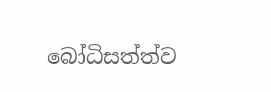බෝධිසත්ත්ව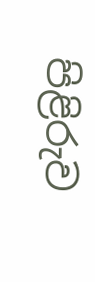පිළිරුව